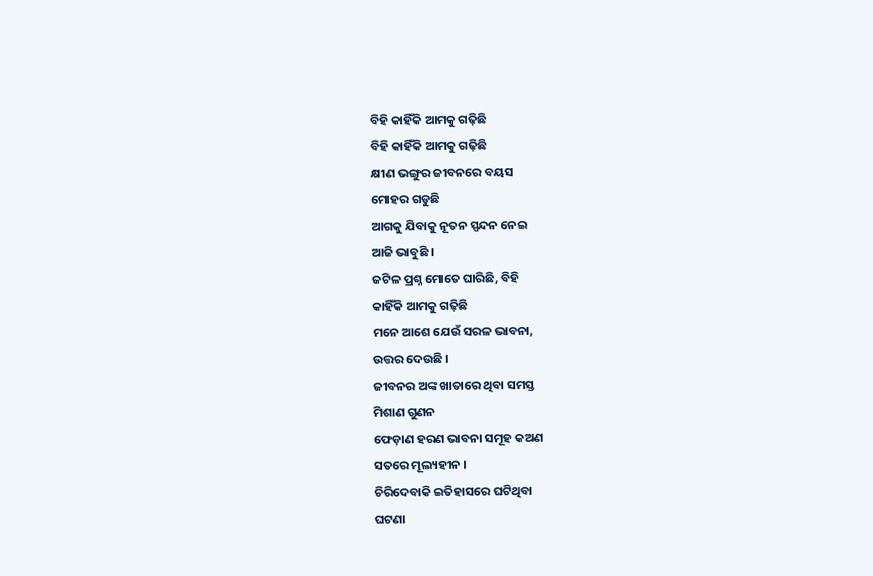ବିହି କାହିଁକି ଆମକୁ ଗଢ଼ିଛି
ବିହି କାହିଁକି ଆମକୁ ଗଢ଼ିଛି
କ୍ଷୀଣ ଭଙ୍ଗୁର ଜୀବନରେ ବୟସ
ମୋହର ଗଡୁଛି
ଆଗକୁ ଯିବାକୁ ନୂତନ ସ୍ପନ୍ଦନ ନେଇ
ଆଜି ଭାବୁଛି ।
ଜଟିଳ ପ୍ରଶ୍ନ ମୋତେ ଘାରିଛି, ବିହି
କାହିଁକି ଆମକୁ ଗଢ଼ିଛି
ମନେ ଆଶେ ଯେଉଁ ସରଳ ଭାବନା,
ଉତ୍ତର ଦେଉଛି ।
ଜୀବନର ଅଙ୍କ ଖାତାରେ ଥିବା ସମସ୍ତ
ମିଶାଣ ଗୁଣନ
ଫେଡ଼ାଣ ହରଣ ଭାବନା ସମୂହ କଅଣ
ସତରେ ମୂଲ୍ୟହୀନ ।
ଚିରିଦେବାକି ଇତିହାସରେ ଘଟିଥିବା
ଘଟଣା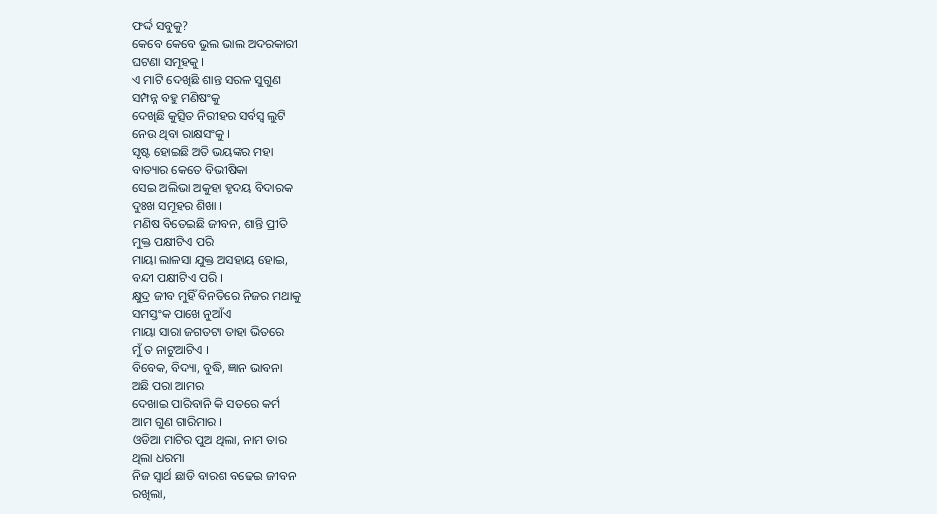ଫର୍ଦ୍ଦ ସବୁକୁ?
କେବେ କେବେ ଭୁଲ ଭାଲ ଅଦରକାରୀ
ଘଟଣା ସମୂହକୁ ।
ଏ ମାଟି ଦେଖିଛି ଶାନ୍ତ ସରଳ ସୁଗୁଣ
ସମ୍ପନ୍ନ ବହୁ ମଣିଷଂକୁ
ଦେଖିଛି କୁତ୍ସିତ ନିରୀହର ସର୍ବସ୍ବ ଲୁଟି
ନେଉ ଥିବା ରାକ୍ଷସଂକୁ ।
ସୃଷ୍ଟ ହୋଇଛି ଅତି ଭୟଙ୍କର ମହା
ବାତ୍ୟାର କେତେ ବିଭୀଷିକା
ସେଇ ଅଲିଭା ଅକୁହା ହୃଦୟ ବିଦାରକ
ଦୁଃଖ ସମୂହର ଶିଖା ।
ମଣିଷ ବିତେଇଛି ଜୀବନ, ଶାନ୍ତି ପ୍ରୀତି
ମୁକ୍ତ ପକ୍ଷୀଟିଏ ପରି
ମାୟା ଲାଳସା ଯୁକ୍ତ ଅସହାୟ ହୋଇ,
ବନ୍ଦୀ ପକ୍ଷୀଟିଏ ପରି ।
କ୍ଷୁଦ୍ର ଜୀବ ମୁହିଁ ବିନତିରେ ନିଜର ମଥାକୁ
ସମସ୍ତଂକ ପାଖେ ନୁଆଁଏ
ମାୟା ସାରା ଜଗତଟା ତାହା ଭିତରେ
ମୁଁ ତ ନାଟୁଆଟିଏ ।
ବିବେକ, ବିଦ୍ୟା, ବୁଦ୍ଧି, ଜ୍ଞାନ ଭାବନା
ଅଛି ପରା ଆମର
ଦେଖାଇ ପାରିବାନି କି ସତରେ କର୍ମ
ଆମ ଗୁଣ ଗାରିମାର ।
ଓଡିଆ ମାଟିର ପୁଅ ଥିଲା, ନାମ ତାର
ଥିଲା ଧରମା
ନିଜ ସ୍ୱାର୍ଥ ଛାଡି ବାରଶ ବଢେଇ ଜୀବନ
ରଖିଲା,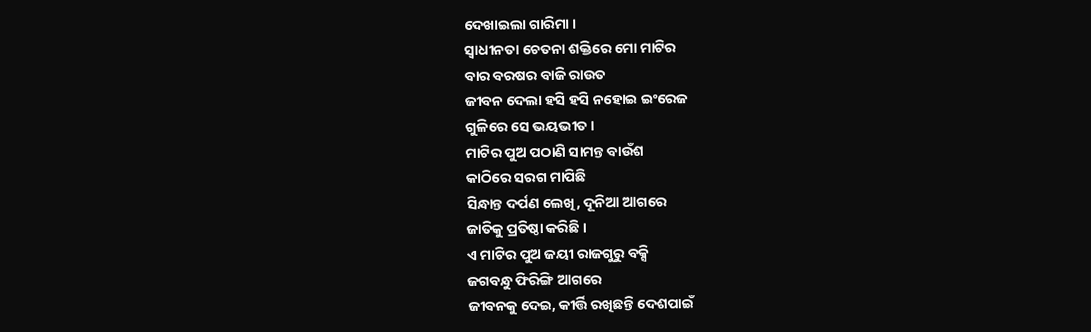ଦେଖାଇଲା ଗାରିମା ।
ସ୍ୱାଧୀନତା ଚେତନା ଶକ୍ତିରେ ମୋ ମାଟିର
ବାର ବରଷର ବାଜି ରାଉତ
ଜୀବନ ଦେଲା ହସି ହସି ନହୋଇ ଇଂରେଜ
ଗୁଳିରେ ସେ ଭୟଭୀତ ।
ମାଟିର ପୁଅ ପଠାଣି ସାମନ୍ତ ବାଉଁଶ
କାଠିରେ ସରଗ ମାପିଛି
ସିନ୍ଧାନ୍ତ ଦର୍ପଣ ଲେଖି, ଦୂନିଆ ଆଗରେ
ଜାତିକୁ ପ୍ରତିଷ୍ଠା କରିଛି ।
ଏ ମାଟିର ପୁଅ ଜୟୀ ରାଜଗୁରୁ ବକ୍ସି
ଜଗବନ୍ଧୁ ଫିରିଙ୍ଗି ଆଗରେ
ଜୀବନକୁ ଦେଇ, କୀର୍ତ୍ତି ରଖିଛନ୍ତି ଦେଶପାଇଁ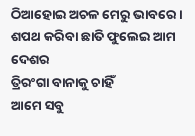ଠିଆହୋଇ ଅଚଳ ମେରୁ ଭାବରେ ।
ଶପଥ କରିବା ଛାତି ଫୁଲେଇ ଆମ ଦେଶର
ତ୍ରିରଂଗା ବାନାକୁ ଚାହିଁ
ଆମେ ସବୁ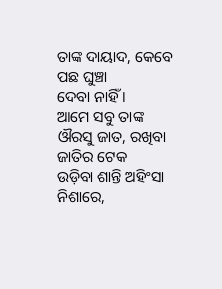ତାଙ୍କ ଦାୟାଦ, କେବେ ପଛ ଘୁଞ୍ଚା
ଦେବା ନାହିଁ ।
ଆମେ ସବୁ ତାଙ୍କ ଔରସୁ ଜାତ, ରଖିବା
ଜାତିର ଟେକ
ଉଡ଼ିବା ଶାନ୍ତି ଅହିଂସା ନିଶାରେ,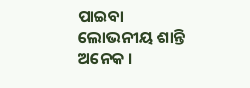ପାଇବା
ଲୋଭନୀୟ ଶାନ୍ତି ଅନେକ ।